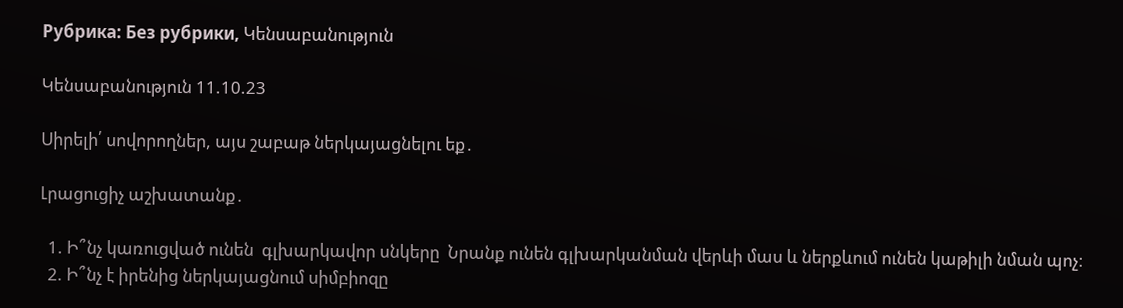Рубрика: Без рубрики, Կենսաբանություն

Կենսաբանություն 11.10.23

Սիրելի՛ սովորողներ, այս շաբաթ ներկայացնելու եք․

Լրացուցիչ աշխատանք․

  1. Ի՞նչ կառուցված ունեն  գլխարկավոր սնկերը  Նրանք ունեն գլխարկանման վերևի մաս և ներքևում ունեն կաթիլի նման պոչ։
  2. Ի՞նչ է իրենից ներկայացնում սիմբիոզը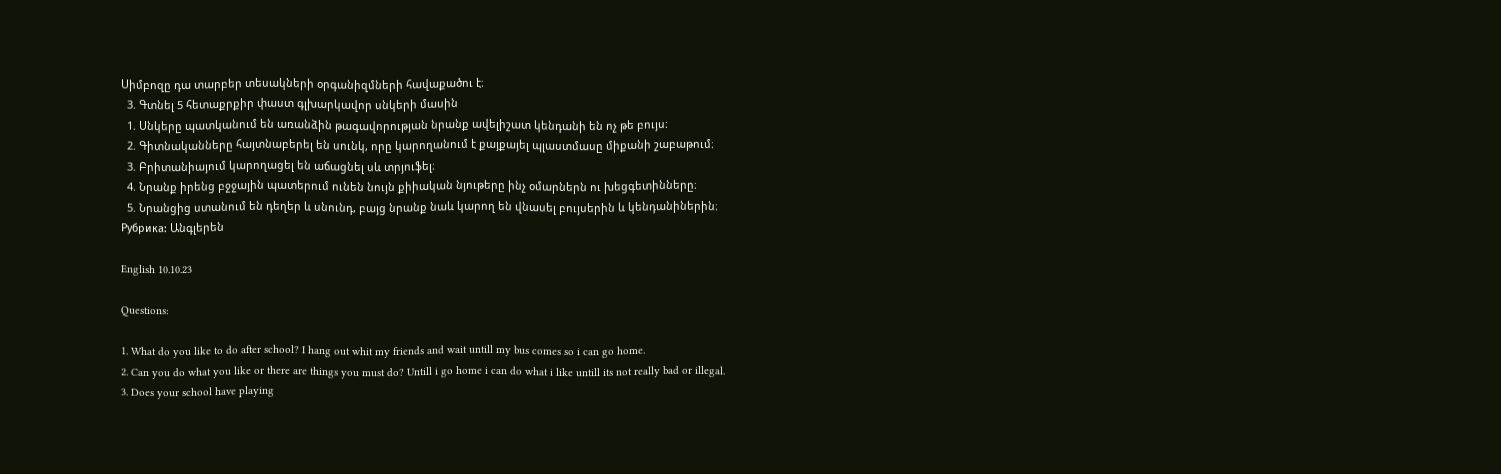Սիմբոզը դա տարբեր տեսակների օրգանիզմների հավաքածու է։
  3. Գտնել 5 հետաքրքիր փաստ գլխարկավոր սնկերի մասին
  1. Սնկերը պատկանում են առանձին թագավորության նրանք ավելիշատ կենդանի են ոչ թե բույս։
  2. Գիտնականները հայտնաբերել են սունկ, որը կարողանում է քայքայել պլաստմասը միքանի շաբաթում։
  3. Բրիտանիայում կարողացել են աճացնել սև տրյուֆել։
  4. Նրանք իրենց բջջային պատերում ունեն նույն քիիական նյութերը ինչ օմարներն ու խեցգետինները։
  5. Նրանցից ստանում են դեղեր և սնունդ, բայց նրանք նաև կարող են վնասել բույսերին և կենդանիներին։
Рубрика: Անգլերեն

English 10.10.23

Questions:

1. What do you like to do after school? I hang out whit my friends and wait untill my bus comes so i can go home.
2. Can you do what you like or there are things you must do? Untill i go home i can do what i like untill its not really bad or illegal.
3. Does your school have playing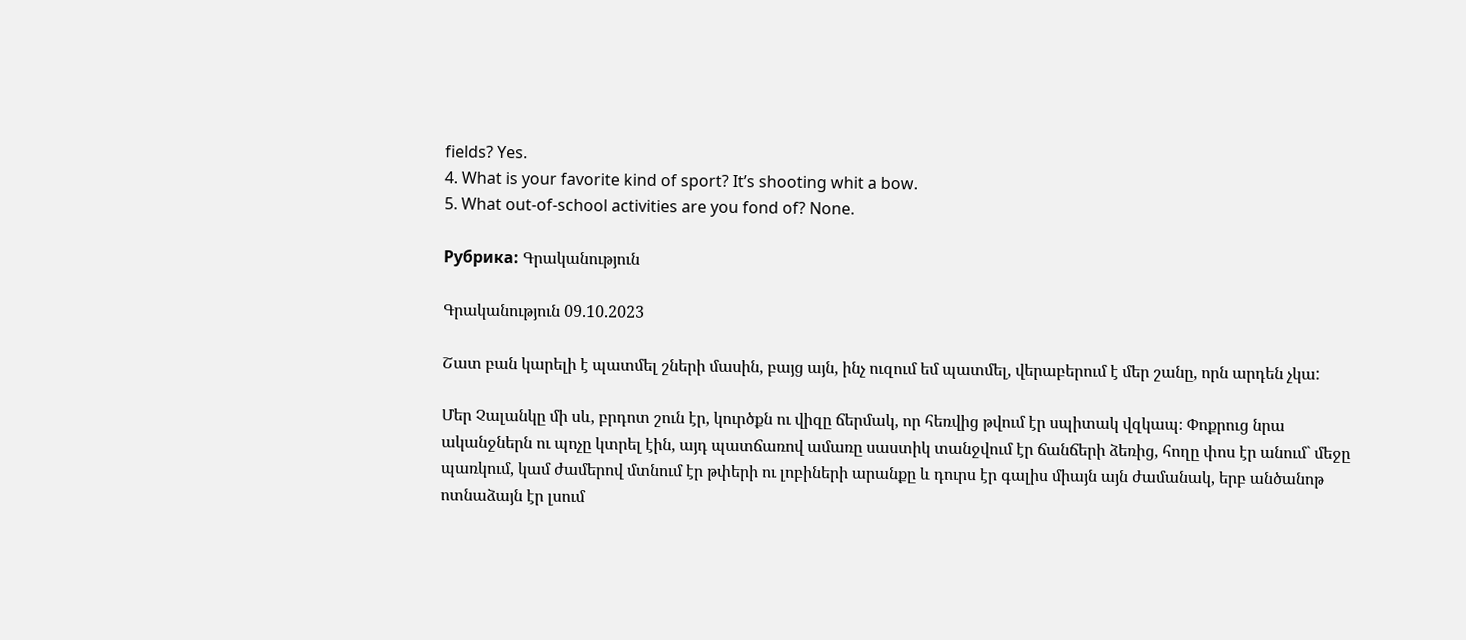fields? Yes.
4. What is your favorite kind of sport? It’s shooting whit a bow.
5. What out-of-school activities are you fond of? None.

Рубрика: Գրականություն

Գրականություն 09.10.2023

Շատ բան կարելի է պատմել շների մասին, բայց այն, ինչ ուզում եմ պատմել, վերաբերում է մեր շանը, որն արդեն չկա:

Մեր Չալանկը մի սև, բրդոտ շուն էր, կուրծքն ու վիզը ճերմակ, որ հեռվից թվում էր սպիտակ վզկապ։ Փոքրուց նրա ականջներն ու պոչը կտրել էին, այդ պատճառով ամառը սաստիկ տանջվում էր ճանճերի ձեռից, հողը փոս էր անում` մեջը պառկում, կամ ժամերով մտնում էր թփերի ու լոբիների արանքը և դուրս էր գալիս միայն այն ժամանակ, երբ անծանոթ ոտնաձայն էր լսում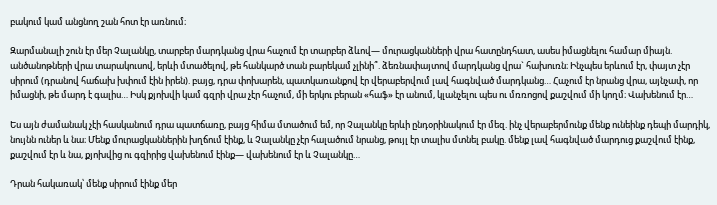բակում կամ անցնող շան հոտ էր առնում։

Զարմանալի շուն էր մեր Չալանկը, տարբեր մարդկանց վրա հաչում էր տարբեր ձևով— մուրացկանների վրա հատընդհատ, ասես իմացնելու համար միայն. անծանոթների վրա տարակուսով, երևի մտածելով, թե հանկարծ տան բարեկամ չլինի՞. ձեռնափայտով մարդկանց վրա` հախուռն։ Ինչպես երևում էր, փայտ չէր սիրում (դրանով հաճախ խփում էին իրեն). բայց, դրա փոխարեն, պատկառանքով էր վերաբերվում լավ հագնված մարդկանց… Հաչում էր նրանց վրա, այնչափ, որ իմացնի, թե մարդ է գալիս… Իսկ քյոխվի կամ գզրի վրա չէր հաչում, մի երկու բերան «հաֆ» էր անում, կլանչելու պես ու մռռոցով քաշվում մի կողմ։ Վախենում էր…

Ես այն ժամանակ չէի հասկանում դրա պատճառը, բայց հիմա մտածում եմ, որ Չալանկը երևի ընդօրինակում էր մեզ. ինչ վերաբերմունք մենք ունեինք դեպի մարդիկ, նույնն ուներ և նա։ Մենք մուրացկաններին խղճում էինք, և Չալանկը չէր հալածում նրանց, թույլ էր տալիս մտնել բակը. մենք լավ հագնված մարդուց քաշվում էինք, քաշվում էր և նա, քյոխվից ու գզիրից վախենում էինք— վախենում էր և Չալանկը…

Դրան հակառակ՝ մենք սիրում էինք մեր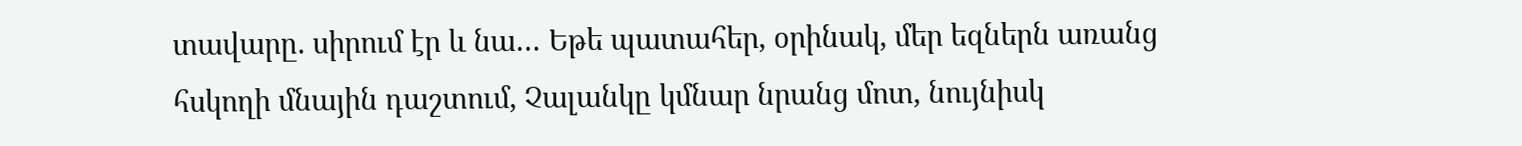տավարը. սիրում էր և նա… Եթե պատահեր, օրինակ, մեր եզներն առանց հսկողի մնային դաշտում, Չալանկը կմնար նրանց մոտ, նույնիսկ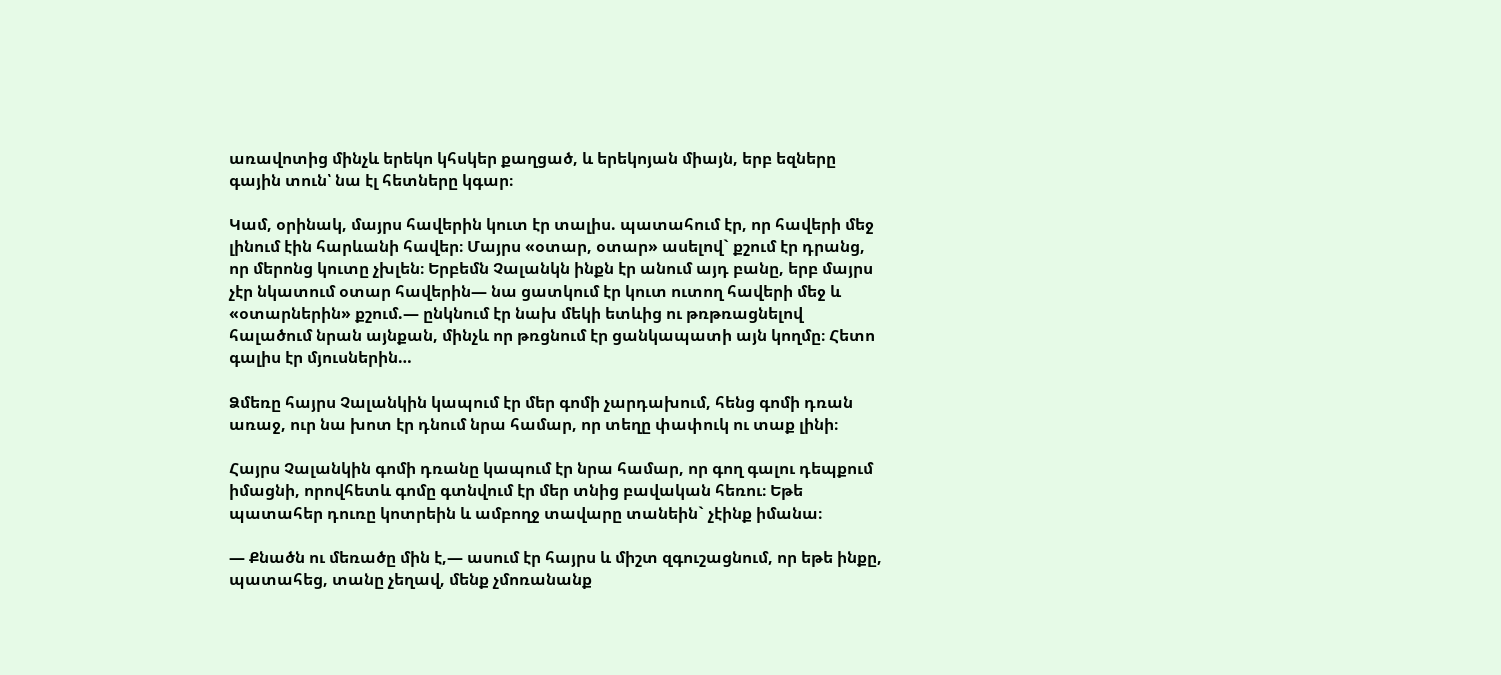առավոտից մինչև երեկո կհսկեր քաղցած, և երեկոյան միայն, երբ եզները գային տուն՝ նա էլ հետները կգար։

Կամ, օրինակ, մայրս հավերին կուտ էր տալիս. պատահում էր, որ հավերի մեջ լինում էին հարևանի հավեր։ Մայրս «օտար, օտար» ասելով` քշում էր դրանց, որ մերոնց կուտը չխլեն։ Երբեմն Չալանկն ինքն էր անում այդ բանը, երբ մայրս չէր նկատում օտար հավերին— նա ցատկում էր կուտ ուտող հավերի մեջ և «օտարներին» քշում.— ընկնում էր նախ մեկի ետևից ու թռթռացնելով հալածում նրան այնքան, մինչև որ թռցնում էր ցանկապատի այն կողմը։ Հետո գալիս էր մյուսներին…

Ձմեռը հայրս Չալանկին կապում էր մեր գոմի չարդախում, հենց գոմի դռան առաջ, ուր նա խոտ էր դնում նրա համար, որ տեղը փափուկ ու տաք լինի։

Հայրս Չալանկին գոմի դռանը կապում էր նրա համար, որ գող գալու դեպքում իմացնի, որովհետև գոմը գտնվում էր մեր տնից բավական հեռու։ Եթե պատահեր դուռը կոտրեին և ամբողջ տավարը տանեին` չէինք իմանա։

— Քնածն ու մեռածը մին է,— ասում էր հայրս և միշտ զգուշացնում, որ եթե ինքը, պատահեց, տանը չեղավ, մենք չմոռանանք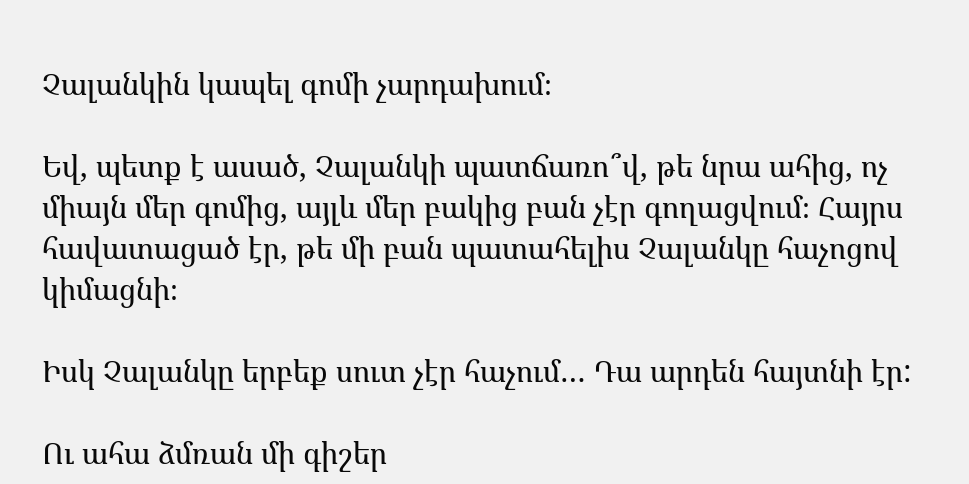Չալանկին կապել գոմի չարդախում։

Եվ, պետք է ասած, Չալանկի պատճառո՞վ, թե նրա ահից, ոչ միայն մեր գոմից, այլև մեր բակից բան չէր գողացվում։ Հայրս հավատացած էր, թե մի բան պատահելիս Չալանկը հաչոցով կիմացնի։

Իսկ Չալանկը երբեք սուտ չէր հաչում… Դա արդեն հայտնի էր:

Ու ահա ձմռան մի գիշեր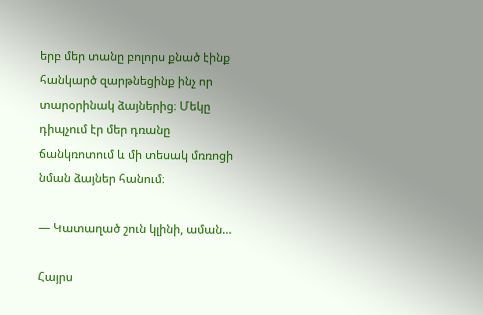երբ մեր տանը բոլորս քնած էինք հանկարծ զարթնեցինք ինչ որ տարօրինակ ձայներից։ Մեկը դիպչում էր մեր դռանը ճանկռոտում և մի տեսակ մռռոցի նման ձայներ հանում։

— Կատաղած շուն կլինի, աման…

Հայրս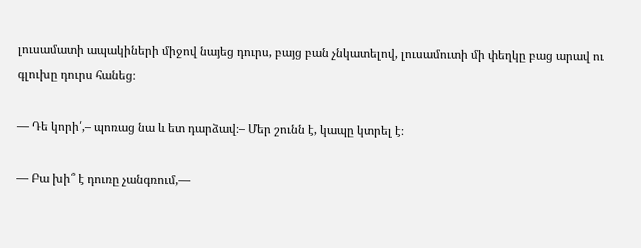լուսամատի ապակիների միջով նայեց դուրս, բայց բան չնկատելով, լուսամուտի մի փեղկը բաց արավ ու գլուխը դուրս հանեց։

— Դե կորի՛,– պոռաց նա և ետ դարձավ։– Մեր շունն է, կապը կտրել է։

— Բա խի՞ է դուռը չանգռում,—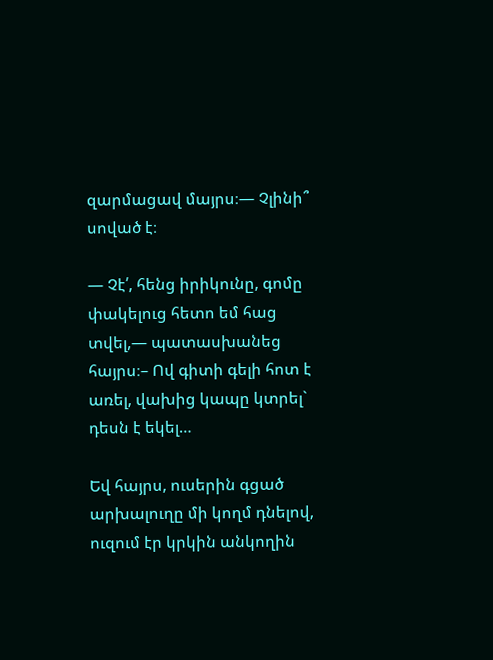զարմացավ մայրս։— Չլինի՞ սոված է։

— Չէ՛, հենց իրիկունը, գոմը փակելուց հետո եմ հաց տվել,— պատասխանեց հայրս։– Ով գիտի գելի հոտ է առել, վախից կապը կտրել` դեսն է եկել…

Եվ հայրս, ուսերին գցած արխալուղը մի կողմ դնելով, ուզում էր կրկին անկողին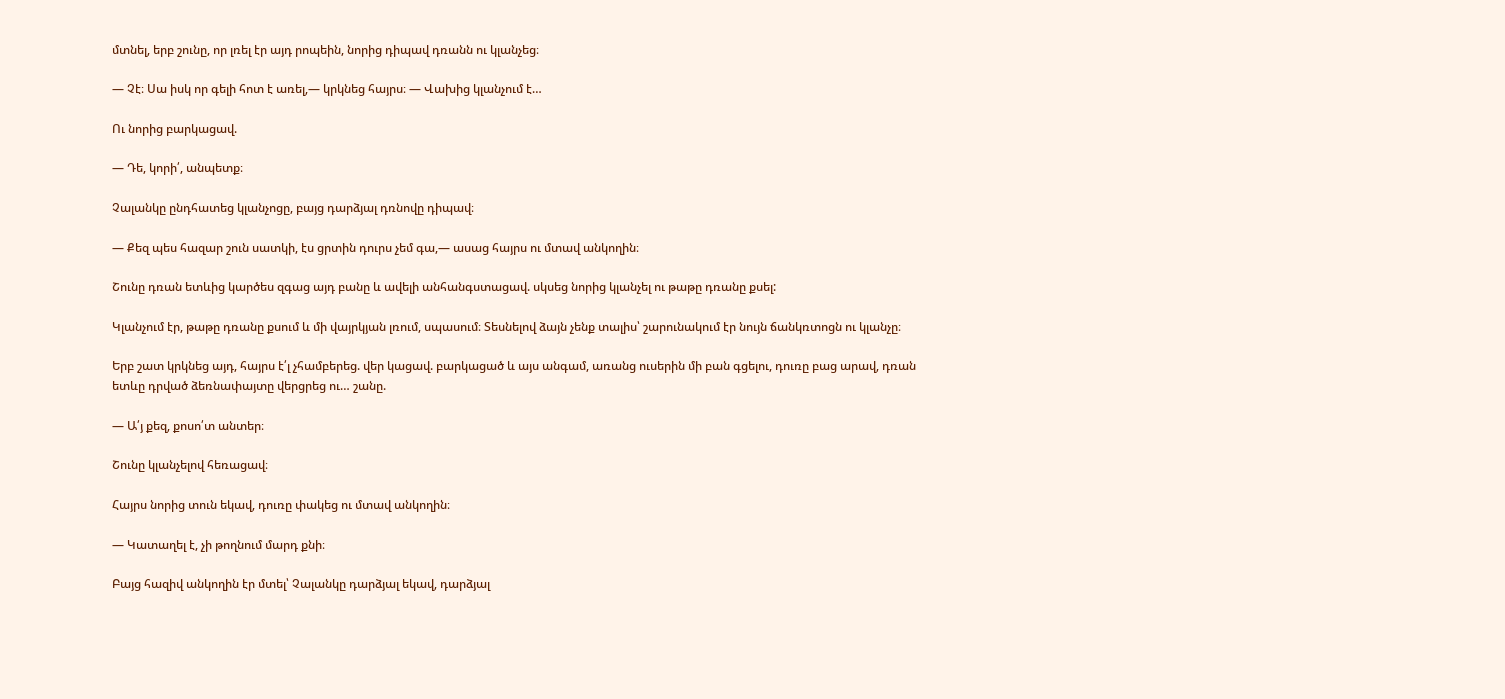մտնել, երբ շունը, որ լռել էր այդ րոպեին, նորից դիպավ դռանն ու կլանչեց։

— Չէ։ Սա իսկ որ գելի հոտ է առել,— կրկնեց հայրս։ — Վախից կլանչում է…

Ու նորից բարկացավ.

— Դե, կորի՛, անպետք։

Չալանկը ընդհատեց կլանչոցը, բայց դարձյալ դռնովը դիպավ։

— Քեզ պես հազար շուն սատկի, էս ցրտին դուրս չեմ գա,— ասաց հայրս ու մտավ անկողին։

Շունը դռան ետևից կարծես զգաց այդ բանը և ավելի անհանգստացավ. սկսեց նորից կլանչել ու թաթը դռանը քսել:

Կլանչում էր, թաթը դռանը քսում և մի վայրկյան լռում, սպասում։ Տեսնելով ձայն չենք տալիս՝ շարունակում էր նույն ճանկռտոցն ու կլանչը։

Երբ շատ կրկնեց այդ, հայրս է՛լ չհամբերեց. վեր կացավ. բարկացած և այս անգամ, առանց ուսերին մի բան գցելու, դուռը բաց արավ, դռան ետևը դրված ձեռնափայտը վերցրեց ու… շանը.

— Ա՛յ քեզ, քոսո՛տ անտեր։

Շունը կլանչելով հեռացավ։

Հայրս նորից տուն եկավ, դուռը փակեց ու մտավ անկողին։

— Կատաղել է, չի թողնում մարդ քնի։

Բայց հազիվ անկողին էր մտել՝ Չալանկը դարձյալ եկավ, դարձյալ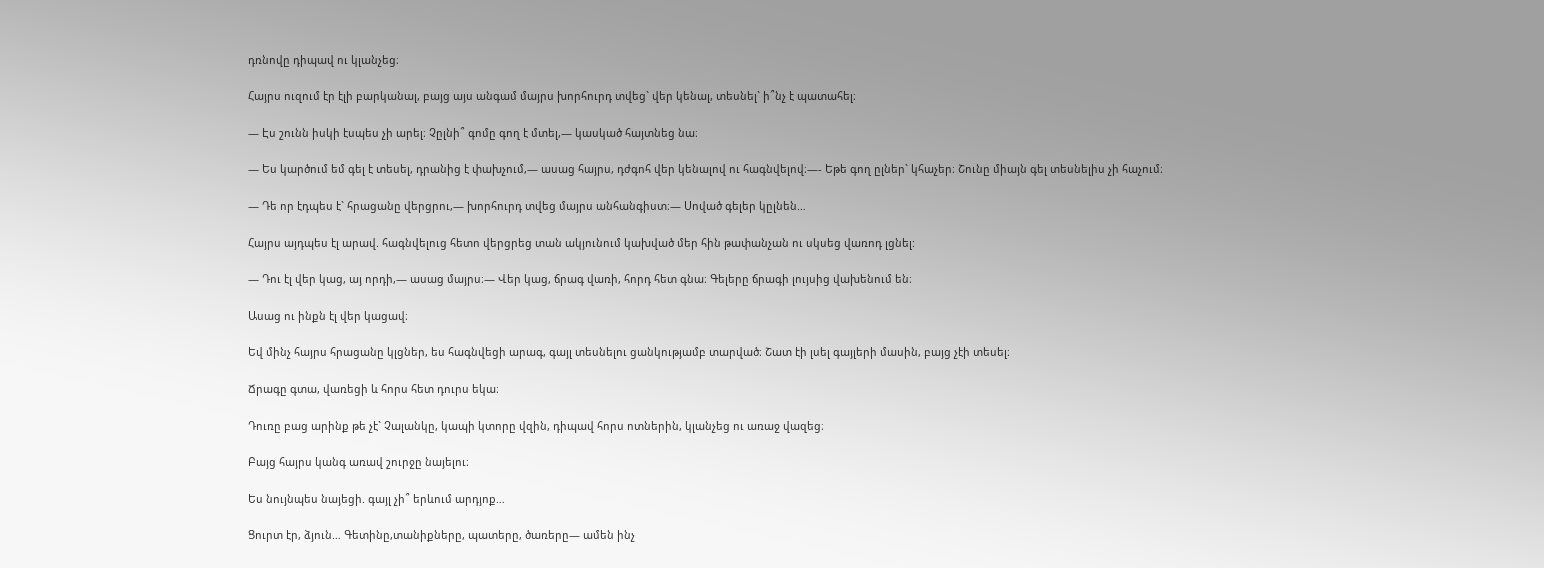դռնովը դիպավ ու կլանչեց։

Հայրս ուզում էր էլի բարկանալ, բայց այս անգամ մայրս խորհուրդ տվեց` վեր կենալ, տեսնել` ի՞նչ է պատահել։

— Էս շունն իսկի էսպես չի արել։ Չըլնի՞ գոմը գող է մտել,— կասկած հայտնեց նա։

— Ես կարծում եմ գել է տեսել, դրանից է փախչում,— ասաց հայրս, դժգոհ վեր կենալով ու հագնվելով։—- Եթե գող ըլներ` կհաչեր։ Շունը միայն գել տեսնելիս չի հաչում։

— Դե որ էդպես է` հրացանը վերցրու,— խորհուրդ տվեց մայրս անհանգիստ։— Սոված գելեր կըլնեն…

Հայրս այդպես էլ արավ. հագնվելուց հետո վերցրեց տան ակյունում կախված մեր հին թափանչան ու սկսեց վառոդ լցնել:

— Դու էլ վեր կաց, այ որդի,— ասաց մայրս։— Վեր կաց, ճրագ վառի, հորդ հետ գնա։ Գելերը ճրագի լույսից վախենում են։

Ասաց ու ինքն էլ վեր կացավ։

Եվ մինչ հայրս հրացանը կլցներ, ես հագնվեցի արագ, գայլ տեսնելու ցանկությամբ տարված։ Շատ էի լսել գայլերի մասին, բայց չէի տեսել։

Ճրագը գտա, վառեցի և հորս հետ դուրս եկա։

Դուռը բաց արինք թե չէ` Չալանկը, կապի կտորը վզին, դիպավ հորս ոտներին, կլանչեց ու առաջ վազեց։

Բայց հայրս կանգ առավ շուրջը նայելու։

Ես նույնպես նայեցի. գայլ չի՞ երևում արդյոք…

Ցուրտ էր, ձյուն… Գետինը,տանիքները, պատերը, ծառերը— ամեն ինչ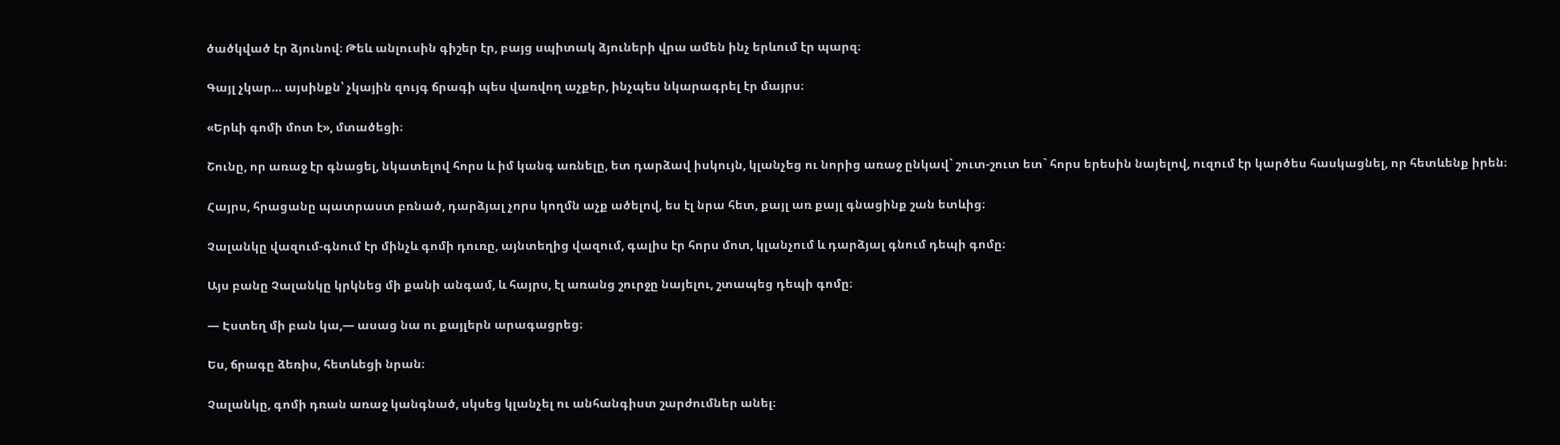ծածկված էր ձյունով։ Թեև անլուսին գիշեր էր, բայց սպիտակ ձյուների վրա ամեն ինչ երևում էր պարզ։

Գայլ չկար… այսինքն՝ չկային զույգ ճրագի պես վառվող աչքեր, ինչպես նկարագրել էր մայրս։

«Երևի գոմի մոտ է», մտածեցի։

Շունը, որ առաջ էր գնացել, նկատելով հորս և իմ կանգ առնելը, ետ դարձավ իսկույն, կլանչեց ու նորից առաջ ընկավ` շուտ-շուտ ետ` հորս երեսին նայելով, ուզում էր կարծես հասկացնել, որ հետևենք իրեն։

Հայրս, հրացանը պատրաստ բռնած, դարձյալ չորս կողմն աչք ածելով, ես էլ նրա հետ, քայլ առ քայլ գնացինք շան ետևից։

Չալանկը վազում-գնում էր մինչև գոմի դուռը, այնտեղից վազում, գալիս էր հորս մոտ, կլանչում և դարձյալ գնում դեպի գոմը։

Այս բանը Չալանկը կրկնեց մի քանի անգամ, և հայրս, էլ առանց շուրջը նայելու, շտապեց դեպի գոմը։

— Էստեղ մի բան կա,— ասաց նա ու քայլերն արագացրեց։

Ես, ճրագը ձեռիս, հետևեցի նրան։

Չալանկը, գոմի դռան առաջ կանգնած, սկսեց կլանչել ու անհանգիստ շարժումներ անել։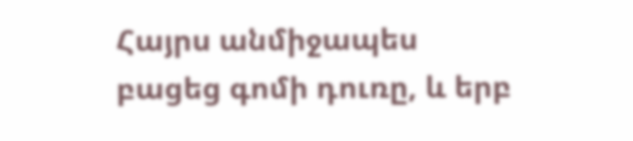Հայրս անմիջապես բացեց գոմի դուռը, և երբ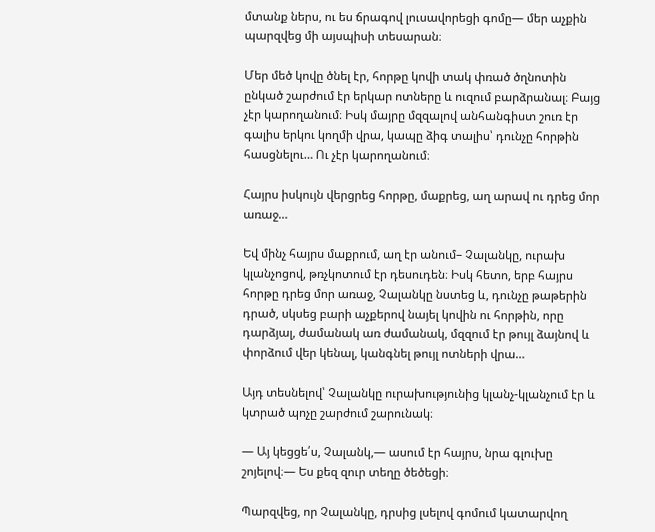մտանք ներս, ու ես ճրագով լուսավորեցի գոմը— մեր աչքին պարզվեց մի այսպիսի տեսարան։

Մեր մեծ կովը ծնել էր, հորթը կովի տակ փռած ծղնոտին ընկած շարժում էր երկար ոտները և ուզում բարձրանալ։ Բայց չէր կարողանում։ Իսկ մայրը մզզալով անհանգիստ շուռ էր գալիս երկու կողմի վրա, կապը ձիգ տալիս՝ դունչը հորթին հասցնելու… Ու չէր կարողանում։

Հայրս իսկույն վերցրեց հորթը, մաքրեց, աղ արավ ու դրեց մոր առաջ…

Եվ մինչ հայրս մաքրում, աղ էր անում– Չալանկը, ուրախ կլանչոցով, թռչկոտում էր դեսուդեն։ Իսկ հետո, երբ հայրս հորթը դրեց մոր առաջ, Չալանկը նստեց և, դունչը թաթերին դրած, սկսեց բարի աչքերով նայել կովին ու հորթին, որը դարձյալ, ժամանակ առ ժամանակ, մզզում էր թույլ ձայնով և փորձում վեր կենալ, կանգնել թույլ ոտների վրա…

Այդ տեսնելով՝ Չալանկը ուրախությունից կլանչ-կլանչում էր և կտրած պոչը շարժում շարունակ։

— Այ կեցցե՛ս, Չալանկ,— ասում էր հայրս, նրա գլուխը շոյելով։— Ես քեզ զուր տեղը ծեծեցի։

Պարզվեց, որ Չալանկը, դրսից լսելով գոմում կատարվող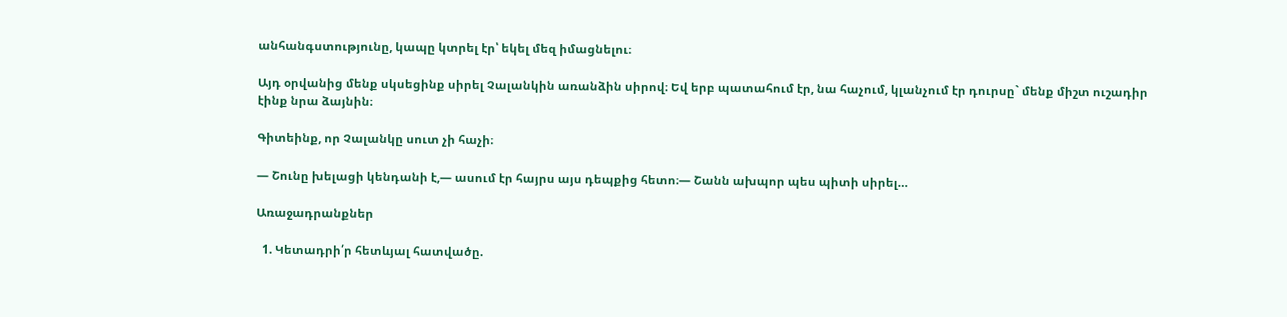անհանգստությունը, կապը կտրել էր՝ եկել մեզ իմացնելու։

Այդ օրվանից մենք սկսեցինք սիրել Չալանկին առանձին սիրով։ Եվ երբ պատահում էր, նա հաչում, կլանչում էր դուրսը` մենք միշտ ուշադիր էինք նրա ձայնին։

Գիտեինք, որ Չալանկը սուտ չի հաչի։

— Շունը խելացի կենդանի է,— ասում էր հայրս այս դեպքից հետո։— Շանն ախպոր պես պիտի սիրել…

Առաջադրանքներ

  1. Կետադրի՛ր հետևյալ հատվածը.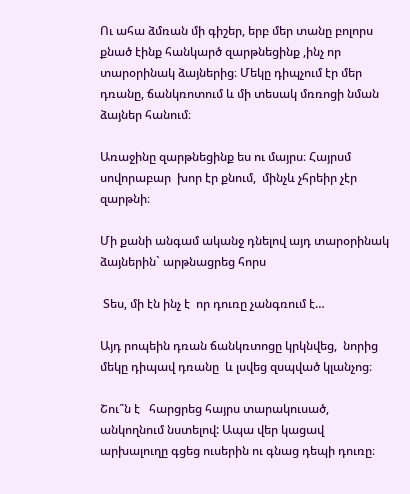Ու ահա ձմռան մի գիշեր, երբ մեր տանը բոլորս քնած էինք հանկարծ զարթնեցինք ,ինչ որ տարօրինակ ձայներից։ Մեկը դիպչում էր մեր դռանը, ճանկռոտում և մի տեսակ մռռոցի նման ձայներ հանում։

Առաջինը զարթնեցինք ես ու մայրս։ Հայրսմ  սովորաբար  խոր էր քնում,  մինչև չհրեիր չէր զարթնի։

Մի քանի անգամ ականջ դնելով այդ տարօրինակ ձայներին` արթնացրեց հորս

 Տես, մի էն ինչ է  որ դուռը չանգռում է…

Այդ րոպեին դռան ճանկռտոցը կրկնվեց,  նորից մեկը դիպավ դռանը  և լսվեց զսպված կլանչոց։

Շու՞ն է   հարցրեց հայրս տարակուսած, անկողնում նստելով: Ապա վեր կացավ  արխալուղը գցեց ուսերին ու գնաց դեպի դուռը։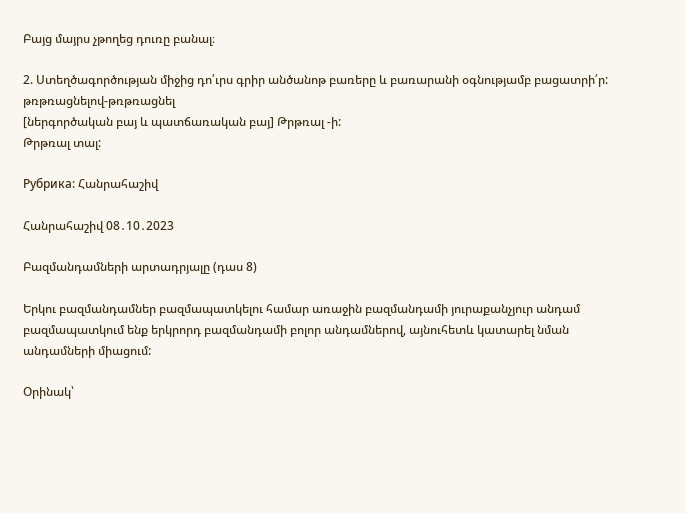Բայց մայրս չթողեց դուռը բանալ։

2. Ստեղծագործության միջից դո՛ւրս գրիր անծանոթ բառերը և բառարանի օգնությամբ բացատրի՛ր:
թռթռացնելով-թռթռացնել
[ներգործական բայ և պատճառական բայ] Թրթռալ -ի:
Թրթռալ տալ:

Рубрика: Հանրահաշիվ

Հանրահաշիվ 08․10․2023

Բազմանդամների արտադրյալը (դաս 8)

Երկու բազմանդամներ բազմապատկելու համար առաջին բազմանդամի յուրաքանչյուր անդամ բազմապատկում ենք երկրորդ բազմանդամի բոլոր անդամներով, այնուհետև կատարել նման անդամների միացում:

Օրինակ՝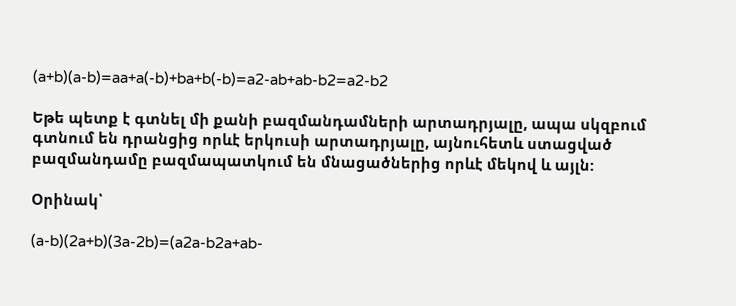(a+b)(a-b)=aa+a(-b)+ba+b(-b)=a2-ab+ab-b2=a2-b2

Եթե պետք է գտնել մի քանի բազմանդամների արտադրյալը, ապա սկզբում   գտնում են դրանցից որևէ երկուսի արտադրյալը, այնուհետև ստացված բազմանդամը բազմապատկում են մնացածներից որևէ մեկով և այլն:

Օրինակ՝

(a-b)(2a+b)(3a-2b)=(a2a-b2a+ab-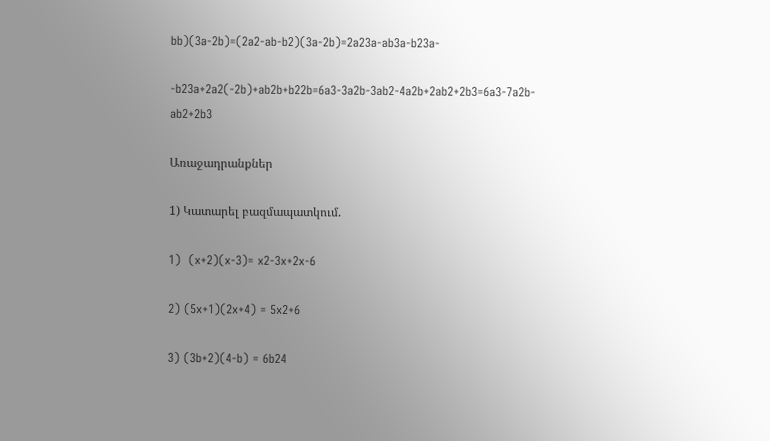bb)(3a-2b)=(2a2-ab-b2)(3a-2b)=2a23a-ab3a-b23a-

-b23a+2a2(-2b)+ab2b+b22b=6a3-3a2b-3ab2-4a2b+2ab2+2b3=6a3-7a2b-ab2+2b3

Առաջադրանքներ

1) Կատարել բազմապատկում.

1)  (x+2)(x-3)= x2-3x+2x-6

2) (5x+1)(2x+4) = 5x2+6

3) (3b+2)(4-b) = 6b24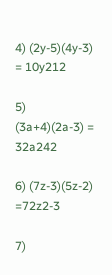4) (2y-5)(4y-3) = 10y212

5) (3a+4)(2a-3) = 32a242

6) (7z-3)(5z-2) =72z2-3

7)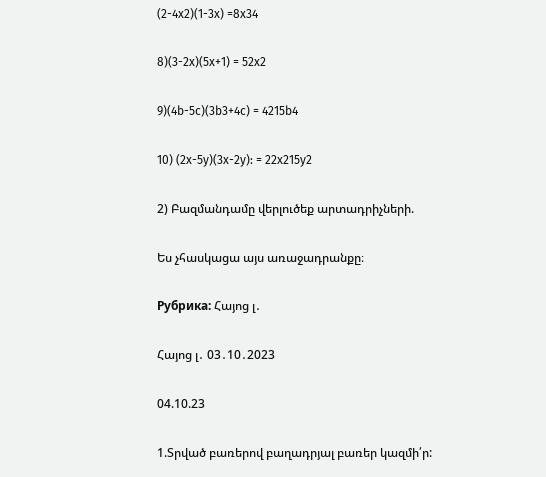(2-4x2)(1-3x) =8x34

8)(3-2x)(5x+1) = 52x2

9)(4b-5c)(3b3+4c) = 4215b4

10) (2x-5y)(3x-2y): = 22x215y2

2) Բազմանդամը վերլուծեք արտադրիչների.

Ես չհասկացա այս առաջադրանքը։

Рубрика: Հայոց լ․

Հայոց լ․ 03․10․2023

04.10.23

1.Տրված բառերով բաղադրյալ բառեր կազմի՛ր: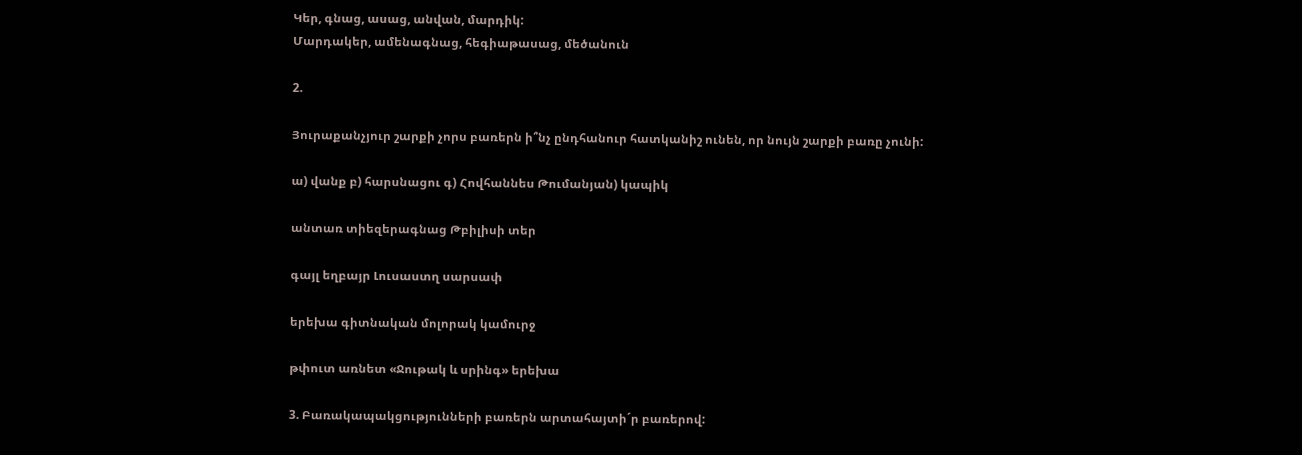Կեր, գնաց, ասաց, անվան, մարդիկ:
Մարդակեր, ամենագնաց, հեգիաթասաց, մեծանուն

2.

Յուրաքանչյուր շարքի չորս բառերն ի՞նչ ընդհանուր հատկանիշ ունեն, որ նույն շարքի բառը չունի:

ա) վանք բ) հարսնացու գ) Հովհաննես Թումանյան) կապիկ

անտառ տիեզերագնաց Թբիլիսի տեր

գայլ եղբայր Լուսաստղ սարսափ

երեխա գիտնական մոլորակ կամուրջ

թփուտ առնետ «Ջութակ և սրինգ» երեխա

3. Բառակապակցությունների բառերն արտահայտի´ր բառերով: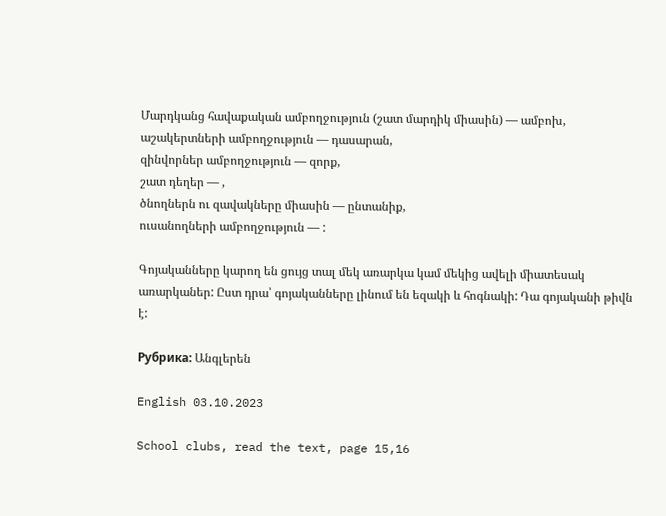Մարդկանց հավաքական ամբողջություն (շատ մարդիկ միասին) — ամբոխ,
աշակերտների ամբողջություն — դասարան,
զինվորներ ամբողջություն — զորք,
շատ դեղեր — ,
ծնողներն ու զավակները միասին — ընտանիք,
ուսանողների ամբողջություն — :

Գոյականները կարող են ցույց տալ մեկ առարկա կամ մեկից ավելի միատեսակ առարկաներ: Ըստ դրա՝ գոյականները լինում են եզակի և հոգնակի: Դա գոյականի թիվն է:

Рубрика: Անգլերեն

English 03.10.2023

School clubs, read the text, page 15,16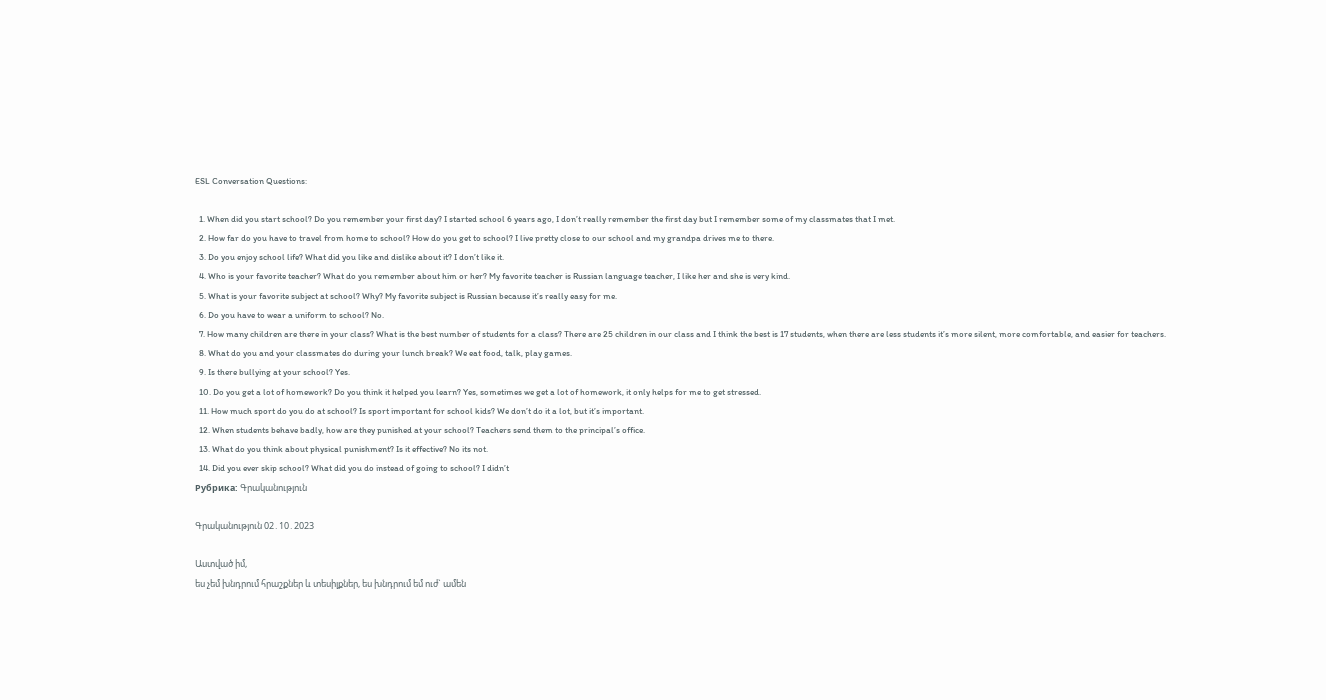ESL Conversation Questions:

  1. When did you start school? Do you remember your first day? I started school 6 years ago, I don’t really remember the first day but I remember some of my classmates that I met.
  2. How far do you have to travel from home to school? How do you get to school? I live pretty close to our school and my grandpa drives me to there.
  3. Do you enjoy school life? What did you like and dislike about it? I don’t like it.
  4. Who is your favorite teacher? What do you remember about him or her? My favorite teacher is Russian language teacher, I like her and she is very kind.
  5. What is your favorite subject at school? Why? My favorite subject is Russian because it’s really easy for me.
  6. Do you have to wear a uniform to school? No.
  7. How many children are there in your class? What is the best number of students for a class? There are 25 children in our class and I think the best is 17 students, when there are less students it’s more silent, more comfortable, and easier for teachers.
  8. What do you and your classmates do during your lunch break? We eat food, talk, play games.
  9. Is there bullying at your school? Yes.
  10. Do you get a lot of homework? Do you think it helped you learn? Yes, sometimes we get a lot of homework, it only helps for me to get stressed.
  11. How much sport do you do at school? Is sport important for school kids? We don’t do it a lot, but it’s important.
  12. When students behave badly, how are they punished at your school? Teachers send them to the principal’s office.
  13. What do you think about physical punishment? Is it effective? No its not.
  14. Did you ever skip school? What did you do instead of going to school? I didn’t
Рубрика: Գրականություն

Գրականություն 02․10․2023

Աստված իմ,
ես չեմ խնդրում հրաշքներ և տեսիլքներ, ես խնդրում եմ ուժ` ամեն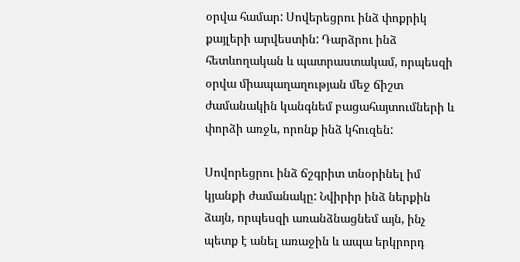օրվա համար: Սովերեցրու ինձ փոքրիկ քայլերի արվեստին: Դարձրու ինձ հետևողական և պատրաստակամ, որպեսզի օրվա միապաղաղության մեջ ճիշտ ժամանակին կանգնեմ բացահայտումների և փորձի առջև, որոնք ինձ կհուզեն:

Սովորեցրու ինձ ճշգրիտ տնօրինել իմ կյանքի ժամանակը: Նվիրիր ինձ ներքին ձայն, որպեսզի առանձնացնեմ այն, ինչ պետք է անել առաջին և ապա երկրորդ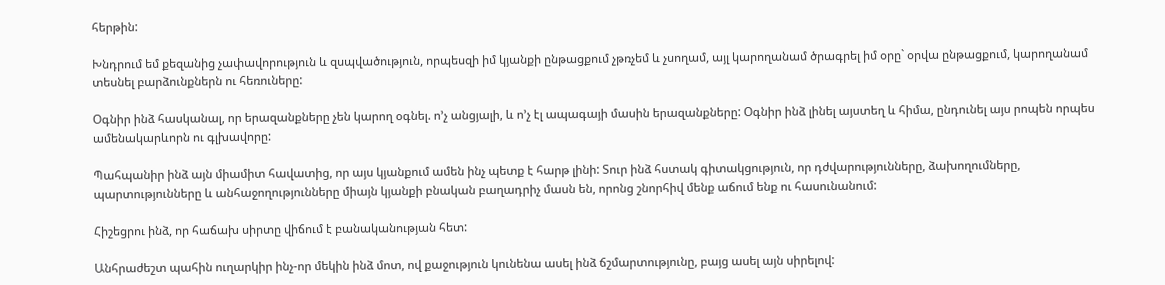հերթին:

Խնդրում եմ քեզանից չափավորություն և զսպվածություն, որպեսզի իմ կյանքի ընթացքում չթռչեմ և չսողամ, այլ կարողանամ ծրագրել իմ օրը` օրվա ընթացքում, կարողանամ տեսնել բարձունքներն ու հեռուները:

Օգնիր ինձ հասկանալ, որ երազանքները չեն կարող օգնել. ո’չ անցյալի, և ո’չ էլ ապագայի մասին երազանքները: Օգնիր ինձ լինել այստեղ և հիմա, ընդունել այս րոպեն որպես ամենակարևորն ու գլխավորը:

Պահպանիր ինձ այն միամիտ հավատից, որ այս կյանքում ամեն ինչ պետք է հարթ լինի: Տուր ինձ հստակ գիտակցություն, որ դժվարությունները, ձախողումները, պարտությունները և անհաջողությունները միայն կյանքի բնական բաղադրիչ մասն են, որոնց շնորհիվ մենք աճում ենք ու հասունանում:

Հիշեցրու ինձ, որ հաճախ սիրտը վիճում է բանականության հետ:

Անհրաժեշտ պահին ուղարկիր ինչ-որ մեկին ինձ մոտ, ով քաջություն կունենա ասել ինձ ճշմարտությունը, բայց ասել այն սիրելով: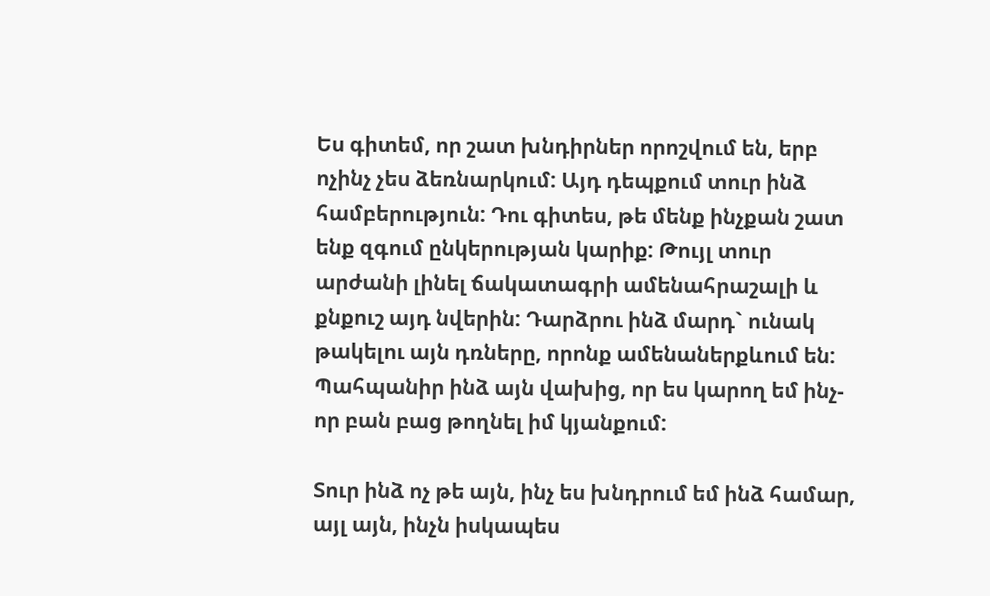Ես գիտեմ, որ շատ խնդիրներ որոշվում են, երբ ոչինչ չես ձեռնարկում: Այդ դեպքում տուր ինձ համբերություն: Դու գիտես, թե մենք ինչքան շատ ենք զգում ընկերության կարիք: Թույլ տուր արժանի լինել ճակատագրի ամենահրաշալի և քնքուշ այդ նվերին: Դարձրու ինձ մարդ` ունակ թակելու այն դռները, որոնք ամենաներքևում են: Պահպանիր ինձ այն վախից, որ ես կարող եմ ինչ-որ բան բաց թողնել իմ կյանքում:

Տուր ինձ ոչ թե այն, ինչ ես խնդրում եմ ինձ համար, այլ այն, ինչն իսկապես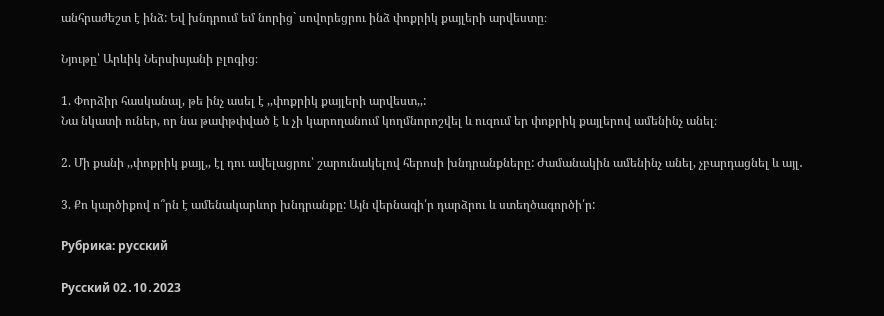անհրաժեշտ է ինձ: Եվ խնդրում եմ նորից` սովորեցրու ինձ փոքրիկ քայլերի արվեստը։

Նյութը՝ Արևիկ Ներսիսյանի բլոգից։

1. Փորձիր հասկանալ, թե ինչ ասել է ,,փոքրիկ քայլերի արվեստ,,:
Նա նկատի ուներ, որ նա թափթփված է և չի կարողանում կողմնորոշվել և ուզում եր փոքրիկ քայլերով ամենինչ անել։

2. Մի քանի ,,փոքրիկ քայլ,, էլ դու ավելացրու՝ շարունակելով հերոսի խնդրանքները: Ժամանակին ամենինչ անել, չբարդացնել և այլ․

3. Քո կարծիքով ո՞րն է ամենակարևոր խնդրանքը: Այն վերնագի՛ր դարձրու և ստեղծագործի՛ր:

Рубрика: русский

Русский 02․10․2023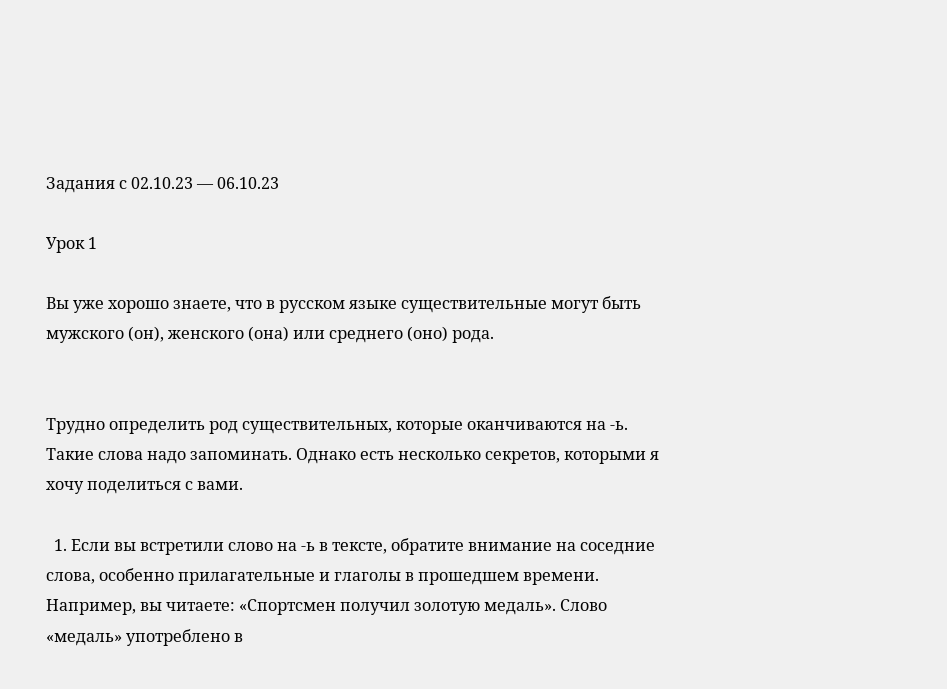Задания с 02.10.23 — 06.10.23

Урок 1

Вы уже хорошо знаете, что в русском языке существительные могут быть мужского (он), женского (она) или среднего (оно) рода.


Трудно определить род существительных, которые оканчиваются на -ь. Такие слова надо запоминать. Однако есть несколько секретов, которыми я хочу поделиться с вами.

  1. Если вы встретили слово на -ь в тексте, обратите внимание на соседние слова, особенно прилагательные и глаголы в прошедшем времени. Например, вы читаете: «Спортсмен получил золотую медаль». Слово «медаль» употреблено в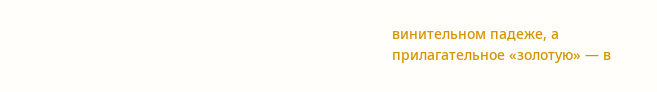винительном падеже, а прилагательное «золотую» — в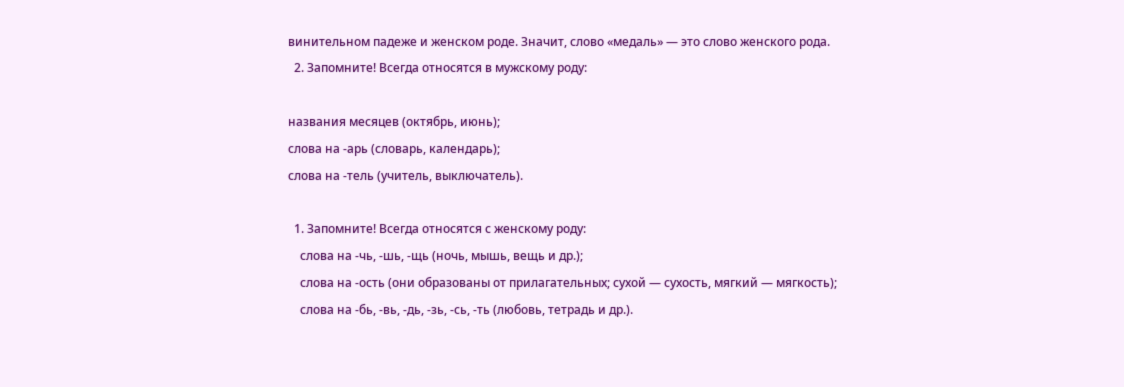винительном падеже и женском роде. Значит, слово «медаль» — это слово женского рода.
  2. Запомните! Всегда относятся в мужскому роду:

названия месяцев (октябрь, июнь);
слова на -арь (словарь, календарь);
слова на -тель (учитель, выключатель).

  1. Запомните! Всегда относятся с женскому роду:
    слова на -чь, -шь, -щь (ночь, мышь, вещь и др.);
    слова на -ость (они образованы от прилагательных; сухой — сухость, мягкий — мягкость);
    слова на -бь, -вь, -дь, -зь, -сь, -ть (любовь, тетрадь и др.).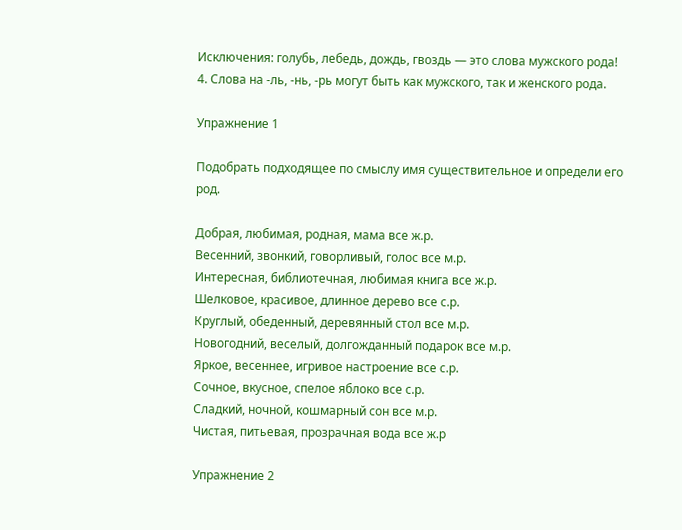Исключения: голубь, лебедь, дождь, гвоздь — это слова мужского рода! 4. Слова на -ль, -нь, -рь могут быть как мужского, так и женского рода.

Упражнение 1

Подобрать подходящее по смыслу имя существительное и определи его род.

Добрая, любимая, родная, мама все ж.р.
Весенний, звонкий, говорливый, голос все м.р.
Интересная, библиотечная, любимая книга все ж.р.
Шелковое, красивое, длинное дерево все с.р.
Круглый, обеденный, деревянный стол все м.р.
Новогодний, веселый, долгожданный подарок все м.р.
Яркое, весеннее, игривое настроение все с.р.
Сочное, вкусное, спелое яблоко все с.р.
Сладкий, ночной, кошмарный сон все м.р.
Чистая, питьевая, прозрачная вода все ж.р

Упражнение 2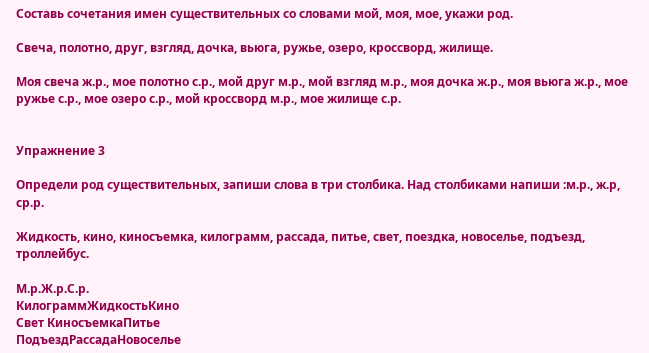Составь сочетания имен существительных со словами мой, моя, мое, укажи род.

Свеча, полотно, друг, взгляд, дочка, вьюга, ружье, озеро, кроссворд, жилище.

Моя свеча ж.р., мое полотно с.р., мой друг м.р., мой взгляд м.р., моя дочка ж.р., моя вьюга ж.р., мое ружье с.р., мое озеро с.р., мой кроссворд м.р., мое жилище с.р.


Упражнение 3

Определи род существительных, запиши слова в три столбика. Над столбиками напиши :м.р., ж.р, ср.р.

Жидкость, кино, киносъемка, килограмм, рассада, питье, свет, поездка, новоселье, подъезд, троллейбус.

М.р.Ж.р.С.р.
КилограммЖидкостьКино
Свет КиносъемкаПитье
ПодъездРассадаНовоселье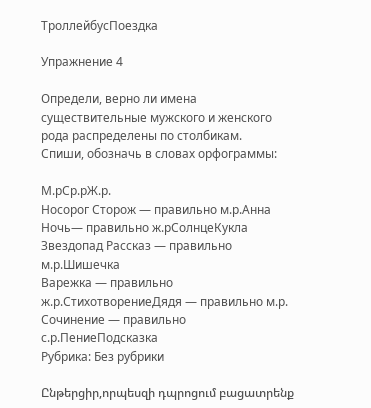ТроллейбусПоездка

Упражнение 4

Определи, верно ли имена существительные мужского и женского рода распределены по столбикам.
Спиши, обозначь в словах орфограммы:

М.рСр.рЖ.р.
Носорог Сторож — правильно м.р.Анна
Ночь— правильно ж.рСолнцеКукла
Звездопад Рассказ — правильно м.р.Шишечка
Варежка — правильно ж.р.СтихотворениеДядя — правильно м.р.
Сочинение — правильно с.р.ПениеПодсказка
Рубрика: Без рубрики

Ընթերցիր,որպեսզի դպրոցում բացատրենք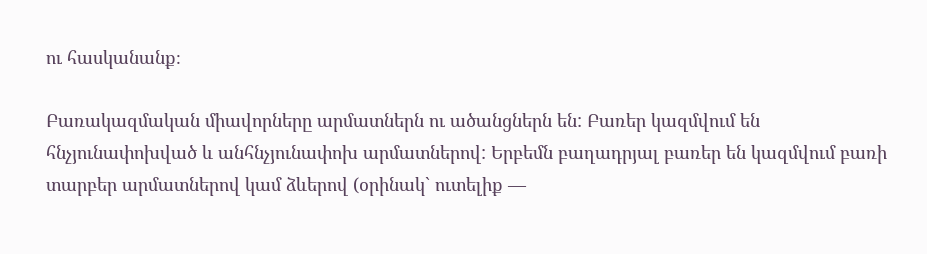ու հասկանանք։

Բառակազմական միավորները արմատներն ու ածանցներն են: Բառեր կազմվում են հնչյունափոխված և անհնչյունափոխ արմատներով: Երբեմն բաղադրյալ բառեր են կազմվում բառի տարբեր արմատներով կամ ձևերով (օրինակ` ուտելիք —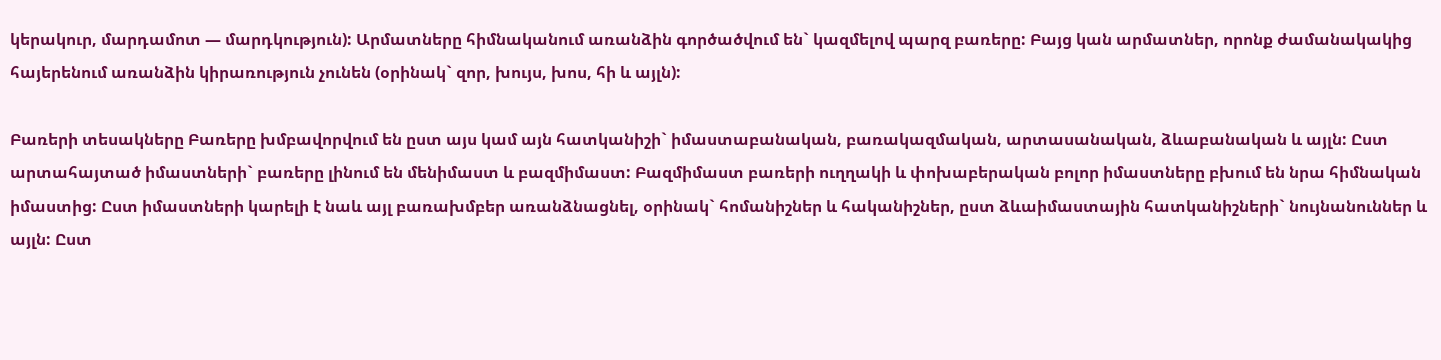կերակուր, մարդամոտ — մարդկություն): Արմատները հիմնականում առանձին գործածվում են` կազմելով պարզ բառերը: Բայց կան արմատներ, որոնք ժամանակակից հայերենում առանձին կիրառություն չունեն (օրինակ` զոր, խույս, խոս, հի և այլն):

Բառերի տեսակները Բառերը խմբավորվում են ըստ այս կամ այն հատկանիշի` իմաստաբանական, բառակազմական, արտասանական, ձևաբանական և այլն: Ըստ արտահայտած իմաստների` բառերը լինում են մենիմաստ և բազմիմաստ: Բազմիմաստ բառերի ուղղակի և փոխաբերական բոլոր իմաստները բխում են նրա հիմնական իմաստից: Ըստ իմաստների կարելի է նաև այլ բառախմբեր առանձնացնել, օրինակ` հոմանիշներ և հականիշներ, ըստ ձևաիմաստային հատկանիշների` նույնանուններ և այլն: Ըստ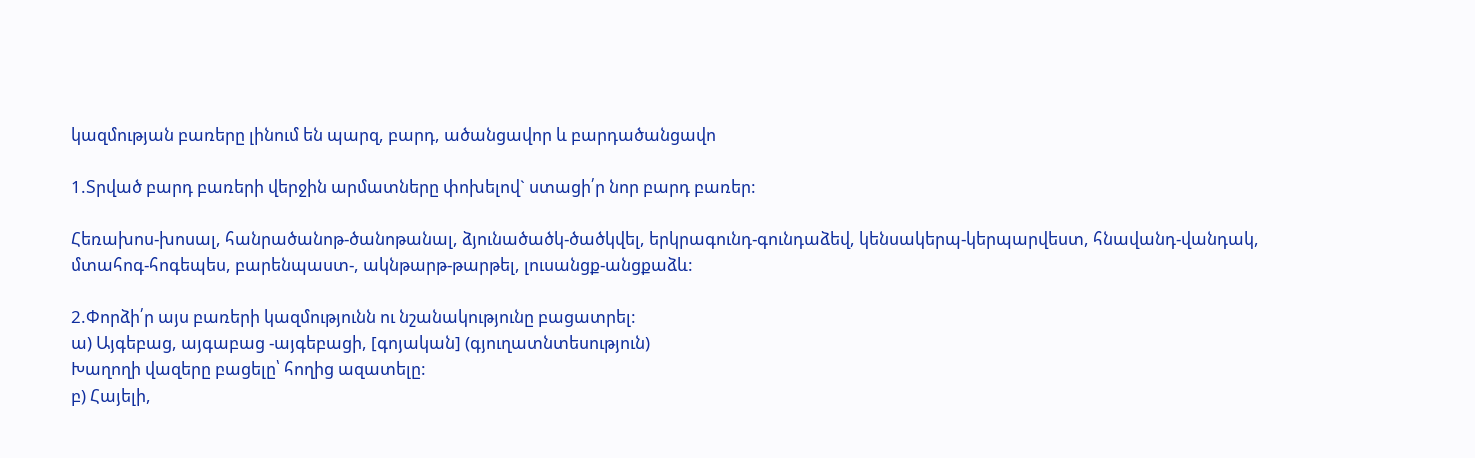կազմության բառերը լինում են պարզ, բարդ, ածանցավոր և բարդածանցավո

1.Տրված բարդ բառերի վերջին արմատները փոխելով` ստացի՛ր նոր բարդ բառեր:

Հեռախոս-խոսալ, հանրածանոթ-ծանոթանալ, ձյունածածկ-ծածկվել, երկրագունդ-գունդաձեվ, կենսակերպ-կերպարվեստ, հնավանդ-վանդակ, մտահոգ-հոգեպես, բարենպաստ-, ակնթարթ-թարթել, լուսանցք-անցքաձև:

2.Փորձի՛ր այս բառերի կազմությունն ու նշանակությունը բացատրել:
ա) Այգեբաց, այգաբաց -այգեբացի, [գոյական] (գյուղատնտեսություն)
Խաղողի վազերը բացելը՝ հողից ազատելը:
բ) Հայելի,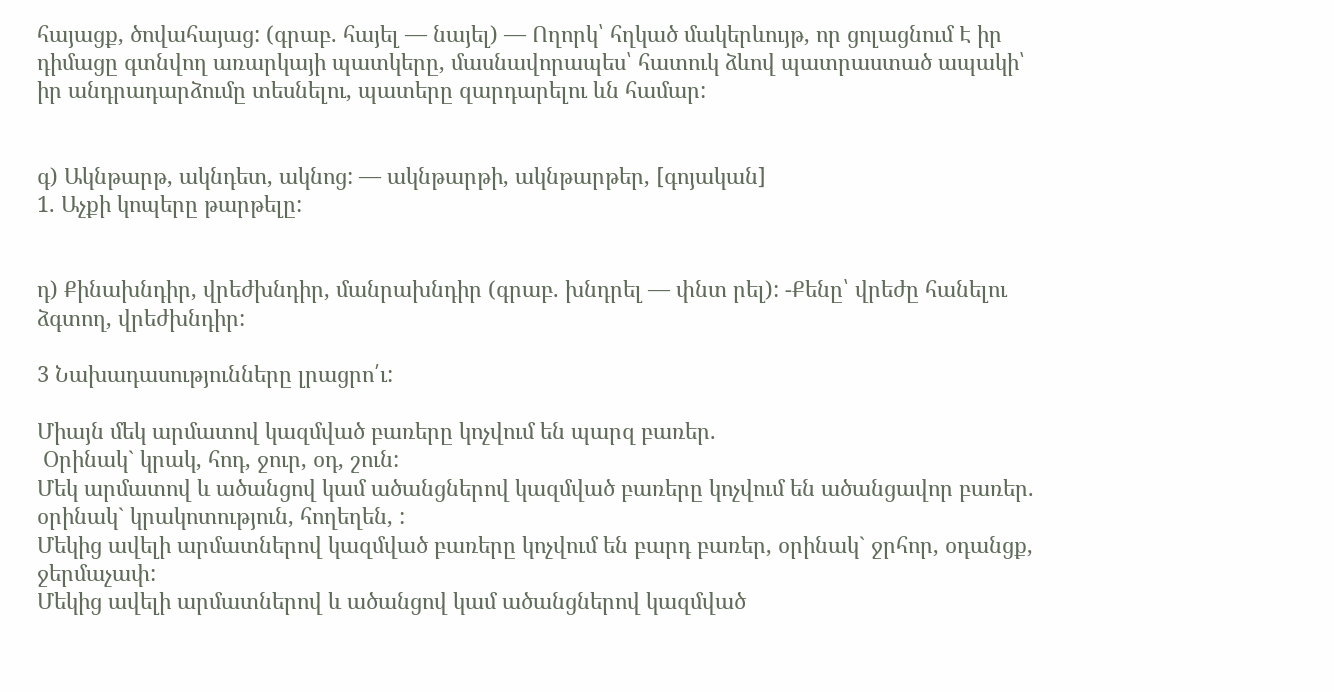հայացք, ծովահայաց: (գրաբ. հայել — նայել) — Ողորկ՝ հղկած մակերևույթ, որ ցոլացնում Է իր դիմացը գտնվող առարկայի պատկերը, մասնավորապես՝ հատուկ ձևով պատրաստած ապակի՝ իր անդրադարձումը տեսնելու, պատերը զարդարելու ևն համար:


գ) Ակնթարթ, ակնդետ, ակնոց: — ակնթարթի, ակնթարթեր, [գոյական]
1. Աչքի կոպերը թարթելը:


դ) Քինախնդիր, վրեժխնդիր, մանրախնդիր (գրաբ. խնդրել — փնտ րել): -Քենը՝ վրեժը հանելու ձգտող, վրեժխնդիր:

3 Նախադասությունները լրացրո՛ւ:

Միայն մեկ արմատով կազմված բառերը կոչվում են պարզ բառեր.
 Օրինակ` կրակ, հոդ, ջուր, օդ, շուն:
Մեկ արմատով և ածանցով կամ ածանցներով կազմված բառերը կոչվում են ածանցավոր բառեր. օրինակ` կրակոտություն, հողեղեն, :
Մեկից ավելի արմատներով կազմված բառերը կոչվում են բարդ բառեր, օրինակ` ջրհոր, օդանցք, ջերմաչափ:
Մեկից ավելի արմատներով և ածանցով կամ ածանցներով կազմված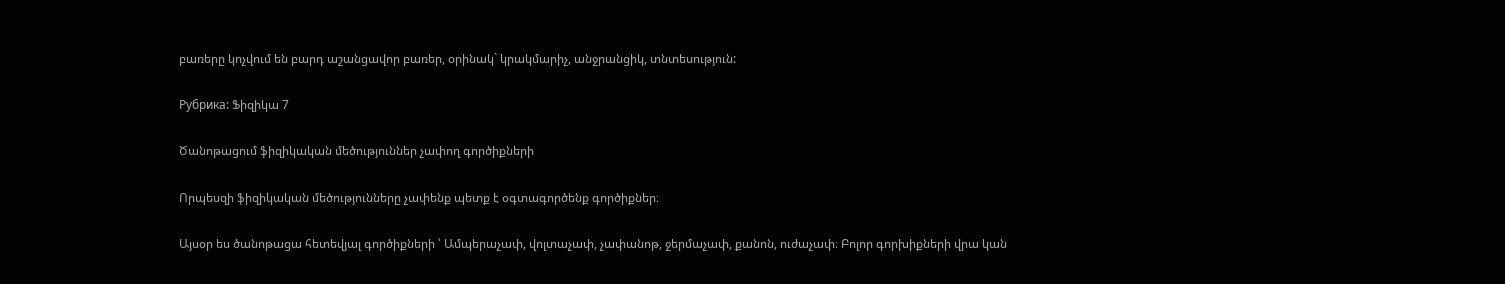բառերը կոչվում են բարդ աշանցավոր բառեր, օրինակ` կրակմարիչ, անջրանցիկ, տնտեսություն:

Рубрика: Ֆիզիկա 7

Ծանոթացում ֆիզիկական մեծություններ չափող գործիքների

Որպեսզի ֆիզիկական մեծությունները չափենք պետք է օգտագործենք գործիքներ։

Այսօր ես ծանոթացա հետեվյալ գործիքների ՝ Ամպերաչափ, վոլտաչափ, չափանոթ, ջերմաչափ, քանոն, ուժաչափ։ Բոլոր գորխիքների վրա կան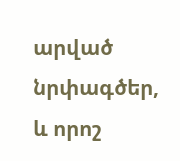արված նրփագծեր, և որոշ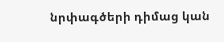նրփագծերի դիմաց կան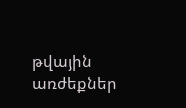թվային առժեքներ